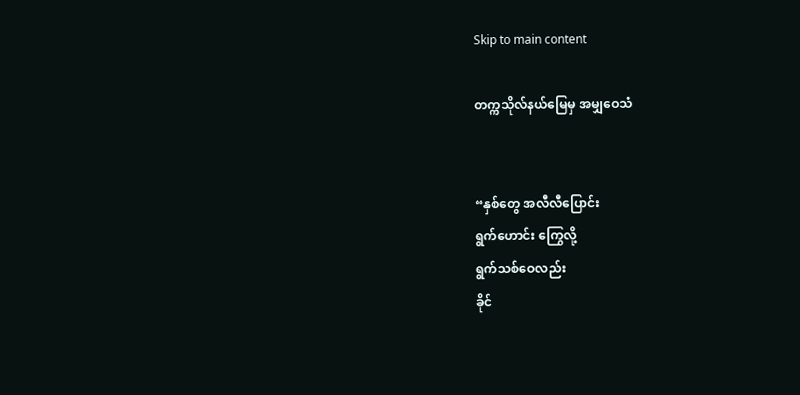Skip to main content

တက္ကသိုလ်နယ်မြေမှ အမျှဝေသံ


“နှစ်တွေ အလီလီပြောင်း
ရွက်ဟောင်း ကြွေလို့
ရွက်သစ်ဝေလည်း
ခိုင်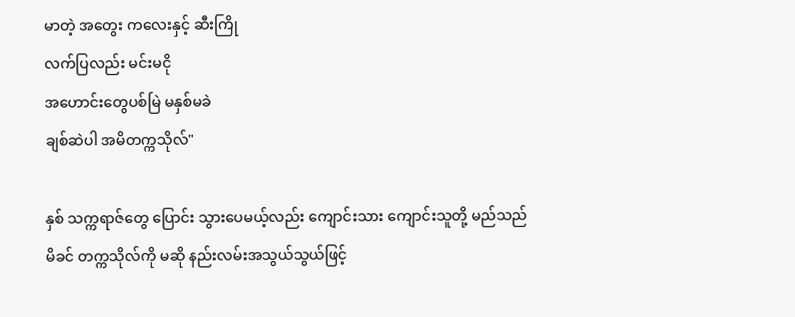မာတဲ့ အတွေး ကလေးနှင့် ဆီးကြို
လက်ပြလည်း မင်းမငို
အဟောင်းတွေပစ်မြဲ မနှစ်မခဲ
ချစ်ဆဲပါ အမိတက္ကသိုလ်"

နှစ် သက္ကရာဇ်တွေ ပြောင်း သွားပေမယ့်လည်း ကျောင်းသား ကျောင်းသူတို့ မည်သည် မိခင် တက္ကသိုလ်ကို မဆို နည်းလမ်းအသွယ်သွယ်ဖြင့်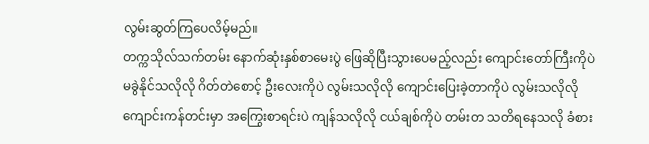လွမ်းဆွတ်ကြပေလိမ့်မည်။
တက္ကသိုလ်သက်တမ်း နောက်ဆုံးနှစ်စာမေးပွဲ ဖြေဆိုပြီးသွားပေမည့်လည်း ကျောင်းတော်ကြီးကိုပဲ မခွဲနိုင်သလိုလို ဂိတ်တဲစောင့် ဦးလေးကိုပဲ လွမ်းသလိုလို ကျောင်းပြေးခဲ့တာကိုပဲ လွမ်းသလိုလို ကျောင်းကန်တင်းမှာ အကြွေးစာရင်းပဲ ကျန်သလိုလို ငယ်ချစ်ကိုပဲ တမ်းတ သတိရနေသလို ခံစား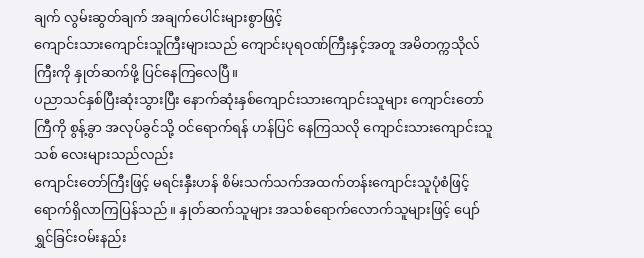ချက် လွမ်းဆွတ်ချက် အချက်ပေါင်းများစွာဖြင့်
ကျောင်းသားကျောင်းသူကြီးများသည် ကျောင်းပုရဝဏ်ကြီးနှင့်အတူ အမိတက္ကသိုလ်ကြီးကို နှုတ်ဆက်ဖို့ ပြင်နေကြလေပြီ။
ပညာသင်နှစ်ပြီးဆုံးသွားပြီး နောက်ဆုံးနှစ်ကျောင်းသားကျောင်းသူများ ကျောင်းတော်ကြီကို စွန့်ခွာ အလုပ်ခွင်သို့ ဝင်ရောက်ရန် ဟန်ပြင် နေကြသလို ကျောင်းသားကျောင်းသူသစ် လေးများသည်လည်း
ကျောင်းတော်ကြီးဖြင့် မရင်းနှီးဟန် စိမ်းသက်သက်အထက်တန်းကျောင်းသူပုံစံဖြင့် ရောက်ရှိလာကြပြန်သည်။ နှုတ်ဆက်သူများ အသစ်ရောက်လောက်သူများဖြင့် ပျော်ရွှင်ခြင်းဝမ်းနည်း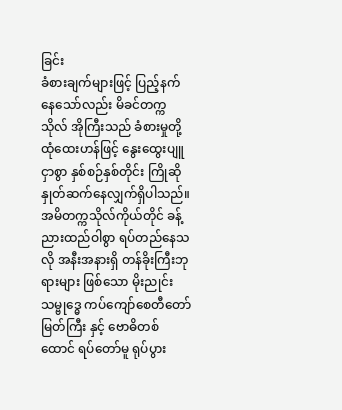ခြင်း
ခံစားချက်များဖြင့် ပြည့်နက်နေသော်လည်း မိခင်တက္ကသိုလ် အိုကြီးသည် ခံစားမှုတို့ ထုံထေးဟန်ဖြင့် နွေးထွေးပျူငှာစွာ နှစ်စဉ်နှစ်တိုင်း ကြိုဆို နှုတ်ဆက်နေလျှက်ရှိပါသည်။ အမိတက္ကသိုလ်ကိုယ်တိုင် ခန့်ညားထည်ဝါစွာ ရပ်တည်နေသလို အနီးအနားရှိ တန်ခိုးကြီးဘုရားများ ဖြစ်သော မိုးညုင်း သမ္ဗုဒ္ဓေ ကပ်ကျော်စေတီတော်မြတ်ကြီး နှင့် ဗောဓိတစ်ထောင် ရပ်တော်မူ ရုပ်ပွား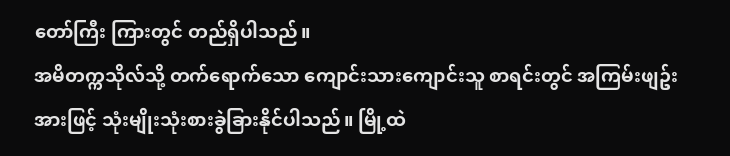တော်ကြီး ကြားတွင် တည်ရှိပါသည်။
အမိတက္ကသိုလ်သို့ တက်ရောက်သော ကျောင်းသားကျောင်းသူ စာရင်းတွင် အကြမ်းဖျဥ်းအားဖြင့် သုံးမျိုးသုံးစားခွဲခြားနိုင်ပါသည်။ မြို့ထဲ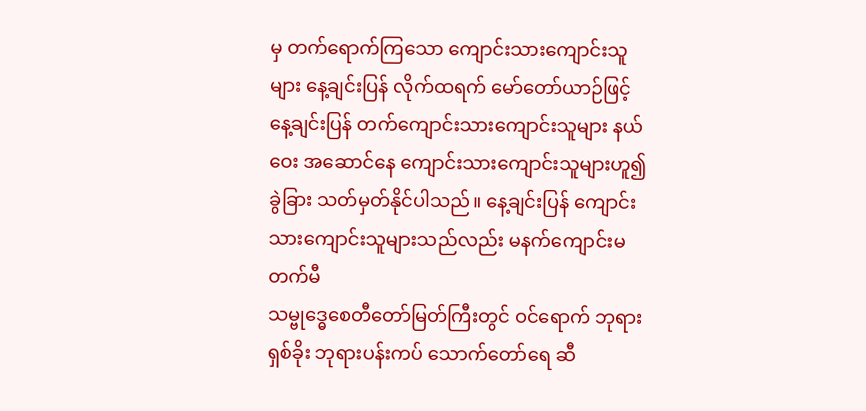မှ တက်ရောက်ကြသော ကျောင်းသားကျောင်းသူများ နေ့ချင်းပြန် လိုက်ထရက် မော်တော်ယာဉ်ဖြင့် နေ့ချင်းပြန် တက်ကျောင်းသားကျောင်းသူများ နယ်ဝေး အဆောင်နေ ကျောင်းသားကျောင်းသူများဟူ၍ ခွဲခြား သတ်မှတ်နိုင်ပါသည်။ နေ့ချင်းပြန် ကျောင်းသားကျောင်းသူများသည်လည်း မနက်ကျောင်းမတက်မီ
သမ္ဗုဒ္ဓေစေတီတော်မြတ်ကြီးတွင် ဝင်ရောက် ဘုရားရှစ်ခိုး ဘုရားပန်းကပ် သောက်တော်ရေ ဆီ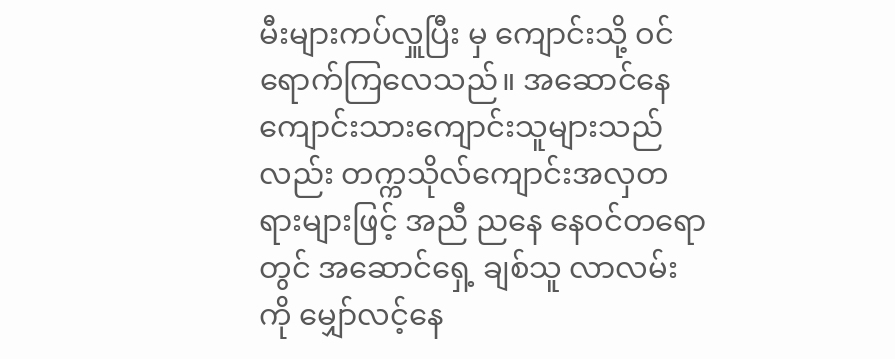မီးများကပ်လှူပြီး မှ ကျောင်းသို့ ဝင်ရောက်ကြလေသည်။ အဆောင်နေ ကျောင်းသားကျောင်းသူများသည်လည်း တက္ကသိုလ်ကျောင်းအလှတရားများဖြင့် အညီ ညနေ နေဝင်တရော တွင် အဆောင်ရှေ့ ချစ်သူ လာလမ်းကို မျှော်လင့်နေ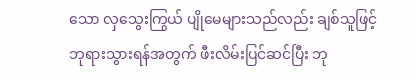သော လှသွေးကြွယ် ပျိုမေများသည်လည်း ချစ်သူဖြင့် ဘုရားသွားရန်အတွက် ဖီးလိမ်းပြင်ဆင်ပြီး ဘု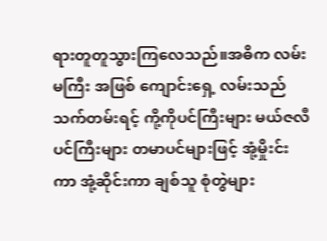ရားတူတူသွားကြလေသည်။အဓိက လမ်းမကြီး အဖြစ် ကျောင်းရှေ့ လမ်းသည် သက်တမ်းရင့် ကို့ကိုပင်ကြီးများ မယ်ဇလီပင်ကြီးများ တမာပင်များဖြင့် အုံ့မှိုးင်း ကာ အုံ့ဆိုင်းကာ ချစ်သူ စုံတွဲများ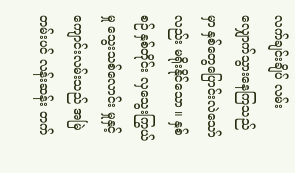လက်ချင်းချိပ် လမ်းလျှောက်သွားနေကြသည်မှာ နှစ်တွေပြောင်းလဲသော်လည်း မရိုးနိုင်သော ။ နှစ်စဉ် နှစ်တိုင်း လှသွေးကြွယ်မှု သွေးသစ်လောင်း မှုနှင့် ကျောင်းလမ်းသည် အမြဲတမ်းပင် လန်းဆန်း တက်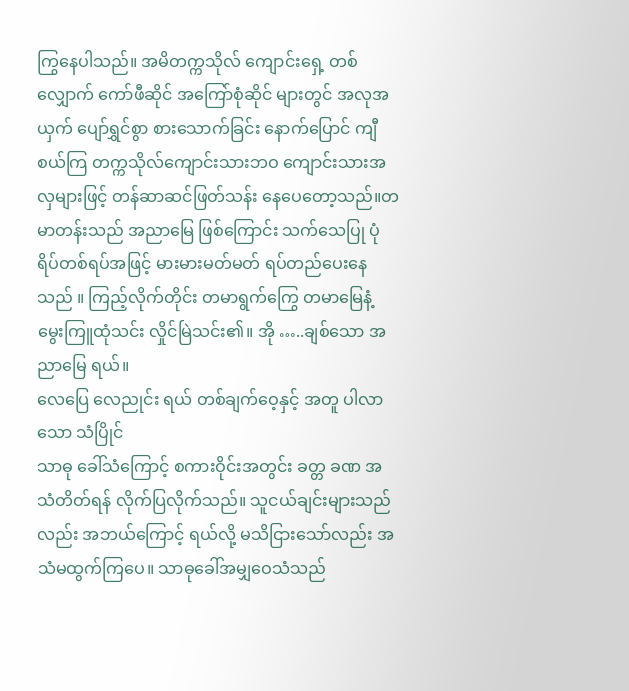ကြွနေပါသည်။ အမိတက္ကသိုလ် ကျောင်းရှေ့ တစ်လျှောက် ကော်ဖီဆိုင် အကြော်စုံဆိုင် များတွင် အလုအယှက် ပျော်ရွှင်စွာ စားသောက်ခြင်း နောက်ပြောင် ကျီစယ်ကြ တက္ကသိုလ်ကျောင်းသားဘဝ ကျောင်းသားအလှများဖြင့် တန်ဆာဆင်ဖြတ်သန်း နေပေတော့သည်။တမာတန်းသည် အညာမြေ ဖြစ်ကြောင်း သက်သေပြု ပုံရိပ်တစ်ရပ်အဖြင့် မားမားမတ်မတ် ရပ်တည်ပေးနေသည် ။ ကြည့်လိုက်တိုင်း တမာရွက်ကြွေ တမာမြေနံ့ မွေးကြူထုံသင်း လှိုင်မြဲသင်း၏။ အို …..ချစ်သော အညာမြေ ရယ်။
လေပြေ လေညုင်း ရယ် တစ်ချက်ဝေ့နှင့် အတူ ပါလာသော သံပြိုင်
သာဓု ခေါ်သံကြောင့် စကားဝိုင်းအတွင်း ခတ္တ ခဏ အသံတိတ်ရန် လိုက်ပြလိုက်သည်။ သူငယ်ချင်းများသည် လည်း အဘယ်ကြောင့် ရယ်လို့ မသိငြားသော်လည်း အသံမထွက်ကြပေ။ သာဓုခေါ်အမျှဝေသံသည်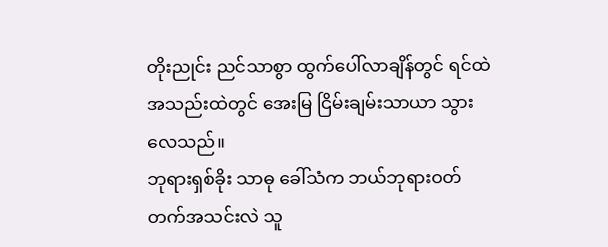တိုးညုင်း ညင်သာစွာ ထွက်ပေါ်လာချိန်တွင် ရင်ထဲ အသည်းထဲတွင် အေးမြ ငြိမ်းချမ်းသာယာ သွားလေသည်။
ဘုရားရှစ်ခိုး သာဓု ခေါ်သံက ဘယ်ဘုရားဝတ်တက်အသင်းလဲ သူ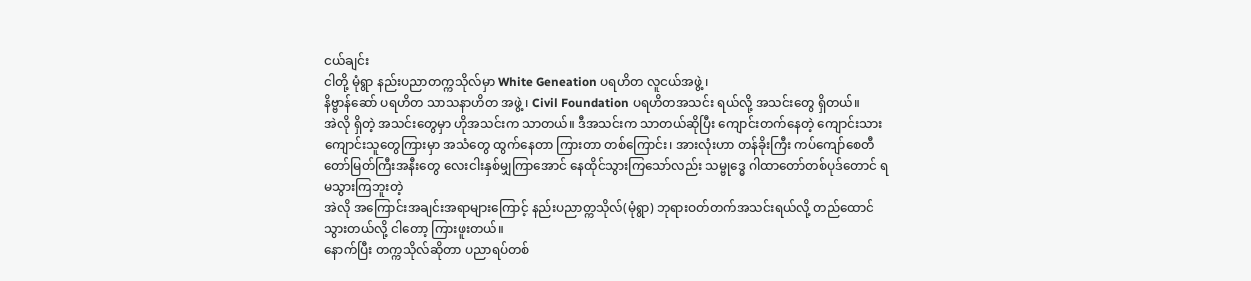ငယ်ချင်း
ငါတို့ မုံရွာ နည်းပညာတက္ကသိုလ်မှာ White Geneation ပရဟိတ လူငယ်အဖွဲ့ ၊
နိဗ္ဗာန်ဆော် ပရဟိတ သာသနာဟိတ အဖွဲ့ ၊ Civil Foundation ပရဟိတအသင်း ရယ်လို့ အသင်းတွေ ရှိတယ်။
အဲလို ရှိတဲ့ အသင်းတွေမှာ ဟိုအသင်းက သာတယ်။ ဒီအသင်းက သာတယ်ဆိုပြီး ကျောင်းတက်နေတဲ့ ကျောင်းသား ကျောင်းသူတွေကြားမှာ အသံတွေ ထွက်နေတာ ကြားတာ တစ်ကြောင်း၊ အားလုံးဟာ တန်ခိုးကြီး ကပ်ကျော်စေတီတော်မြတ်ကြီးအနီးတွေ လေးငါးနှစ်မျှကြာအောင် နေထိုင်သွားကြသော်လည်း သမ္ဗုဒ္ဓေ ဂါထာတော်တစ်ပုဒ်တောင် ရမသွားကြဘူးတဲ့
အဲလို အကြောင်းအချင်းအရာများကြောင့် နည်းပညာတ္ကသိုလ်(မုံရွာ) ဘုရားဝတ်တက်အသင်းရယ်လို့ တည်ထောင်သွားတယ်လို့ ငါတော့ ကြားဖူးတယ်။
နောက်ပြီး တက္ကသိုလ်ဆိုတာ ပညာရပ်တစ်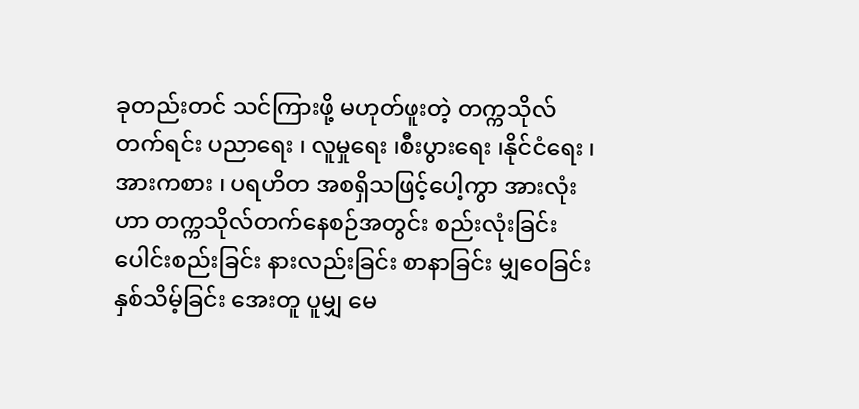ခုတည်းတင် သင်ကြားဖို့ မဟုတ်ဖူးတဲ့ တက္ကသိုလ်တက်ရင်း ပညာရေး ၊ လူမှုရေး ၊စီးပွားရေး ၊နိုင်ငံရေး ၊အားကစား ၊ ပရဟိတ အစရှိသဖြင့်ပေါ့ကွာ အားလုံးဟာ တက္ကသိုလ်တက်နေစဉ်အတွင်း စည်းလုံးခြင်း ပေါင်းစည်းခြင်း နားလည်းခြင်း စာနာခြင်း မျှဝေခြင်း နှစ်သိမ့်ခြင်း အေးတူ ပူမျှ မေ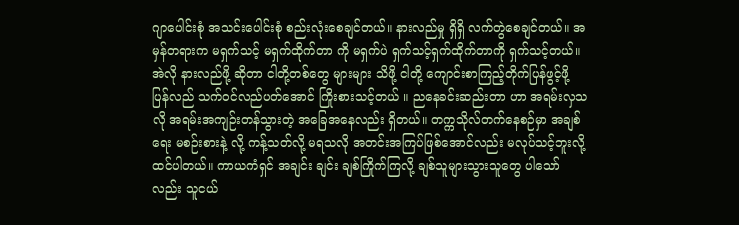ဂျာပေါင်းစုံ အသင်းပေါင်းစုံ စည်းလုံးစေချင်တယ်။ နားလည်မှု ရှိရှိ လက်တွဲစေချင်တယ်။ အမှန်တရားက မရှက်သင့် မရှက်ထိုက်တာ ကို မရှက်ပဲ ရှက်သင့်ရှက်ထိုက်တာကို ရှက်သင့်တယ်။ အဲလို နားလည်ဖို့ ဆိုတာ ငါတို့တစ်တွေ များများ သိဖို့ ငါတို့ ကျောင်းစာကြည့်တိုက်ပြန်ဖွင့်ဖို့ ပြန်လည် သက်ဝင်လည်ပတ်အောင် ကြိုးစားသင့်တယ် ။ ညနေခင်းဆည်းတာ ဟာ အရမ်းလှသလို အရမ်းအကျဉ်းတန်သွားတဲ့ အခြေအနေလည်း ရှိတယ်။ တက္ကသိုလ်တက်နေစဉ်မှာ အချစ်ရေး မစဉ်းစားနဲ့ လို့ ကန့်သတ်လို့ မရသလို အတင်းအကြပ်ဖြစ်အောင်လည်း မလုပ်သင့်ဘူးလို့ ထင်ပါတယ်။ ကာယကံရှင် အချင်း ချင်း ချစ်ကြိုက်ကြလို့ ချစ်သူများသွားသူတွေ ပါသော်လည်း သူငယ်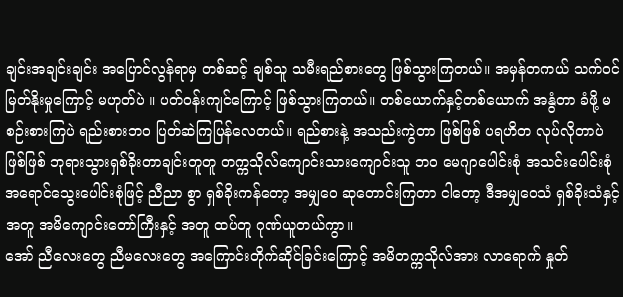ချင်းအချင်းချင်း အပြောင်လွန်ရာမှ တစ်ဆင့် ချစ်သူ သမီးရည်စားတွေ ဖြစ်သွားကြတယ်။ အမှန်တကယ် သက်ဝင်မြတ်နိုးမှုကြောင့် မဟုတ်ပဲ ။ ပတ်ဝန်းကျင်ကြောင့် ဖြစ်သွားကြတယ်။ တစ်ယောက်နှင့်တစ်ယောက် အနွံတာ ခံဖို့ မစဉ်းစားကြပဲ ရည်းစားဘဝ ပြတ်ဆဲကြပြန်လေတယ်။ ရည်စားနဲ့ အသည်းကွဲတာ ဖြစ်ဖြစ် ပရဟိတ လုပ်လိုတာပဲ ဖြစ်ဖြစ် ဘုရားသွားရှစ်ခိုးတာချင်းတူတူ တက္ကသိုလ်ကျောင်းသားကျောင်းသူ ဘဝ မေဂျာပေါင်းစုံ အသင်းပေါင်းစုံ အရောင်သွေးပေါင်းစုံဖြင့် ညီညာ စွာ ရှစ်ခိုးကန်တော့ အမျှဝေ ဆုတောင်းကြတာ ငါတော့ ဒီအမျှဝေသံ ရှစ်ခိုးသံနှင့် အတူ အမိကျောင်းတော်ကြီးနှင့် အတူ ထပ်တူ ဂုဏ်ယူတယ်ကွာ။
အော် ညီလေးတွေ ညီမလေးတွေ အကြောင်းတိုက်ဆိုင်ခြင်းကြောင့် အမိတက္ကသိုလ်အား လာရောက် နှုတ်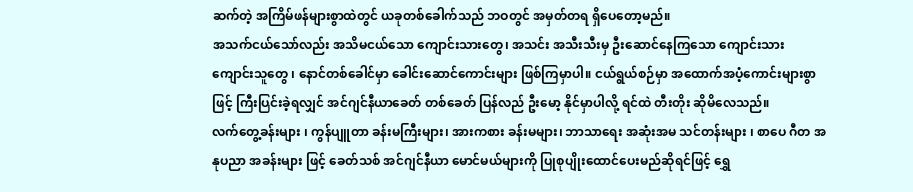ဆက်တဲ့ အကြိမ်ဖန်များစွာထဲတွင် ယခုတစ်ခေါက်သည် ဘဝတွင် အမှတ်တရ ရှိပေတော့မည်။
အသက်ငယ်သော်လည်း အသိမငယ်သော ကျောင်းသားတွေ၊ အသင်း အသီးသီးမှ ဦးဆောင်နေကြသော ကျောင်းသား ကျောင်းသူတွေ ၊ နောင်တစ်ခေါင်မှာ ခေါင်းဆောင်ကောင်းများ ဖြစ်ကြမှာပါ။ ငယ်ရွယ်စဉ်မှာ အထောက်အပံ့ကောင်းများစွာဖြင့် ကြီးပြင်းခဲ့ရလျှင် အင်ဂျင်နီယာခေတ် တစ်ခေတ် ပြန်လည် ဦးမော့ နိုင်မှာပါလို့ ရင်ထဲ တီးတိုး ဆိုမိလေသည်။
လက်တွေ့ခန်းများ ၊ ကွန်ပျူတာ ခန်းမကြီးများ၊ အားကစား ခန်းမများ၊ ဘာသာရေး အဆုံးအမ သင်တန်းများ ၊ စာပေ ဂီတ အနုပညာ အခန်းများ ဖြင့် ခေတ်သစ် အင်ဂျင်နီယာ မောင်မယ်များကို ပြုစုပျိုးထောင်ပေးမည်ဆိုရင်ဖြင့် ရွှေ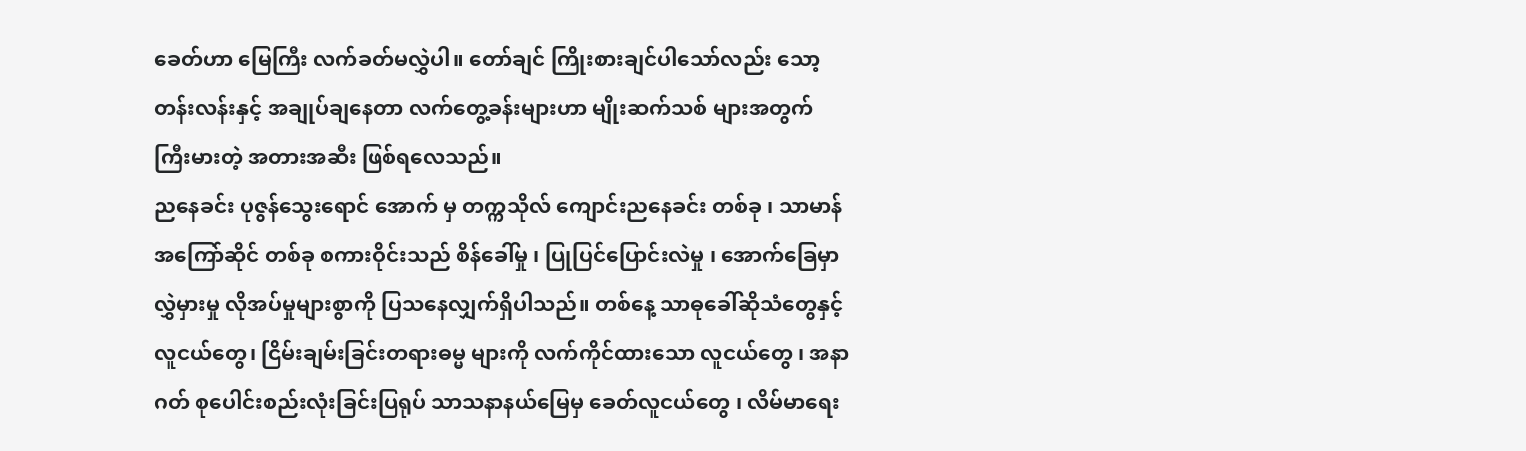ခေတ်ဟာ မြေကြီး လက်ခတ်မလွှဲပါ။ တော်ချင် ကြိုးစားချင်ပါသော်လည်း သော့တန်းလန်းနှင့် အချုပ်ချနေတာ လက်တွေ့ခန်းများဟာ မျိုးဆက်သစ် များအတွက် ကြီးမားတဲ့ အတားအဆီး ဖြစ်ရလေသည်။
ညနေခင်း ပုဇွန်သွေးရောင် အောက် မှ တက္ကသိုလ် ကျောင်းညနေခင်း တစ်ခု ၊ သာမာန်အကြော်ဆိုင် တစ်ခု စကားဝိုင်းသည် စိန်ခေါ်မှု ၊ ပြုပြင်ပြောင်းလဲမှု ၊ အောက်ခြေမှာ လွှဲမှားမှု လိုအပ်မှုများစွာကို ပြသနေလျှက်ရှိပါသည်။ တစ်နေ့ သာဓုခေါ်ဆိုသံတွေနှင့် လူငယ်တွေ၊ ငြိမ်းချမ်းခြင်းတရားဓမ္မ များကို လက်ကိုင်ထားသော လူငယ်တွေ ၊ အနာဂတ် စုပေါင်းစည်းလုံးခြင်းပြရုပ် သာသနာနယ်မြေမှ ခေတ်လူငယ်တွေ ၊ လိမ်မာရေး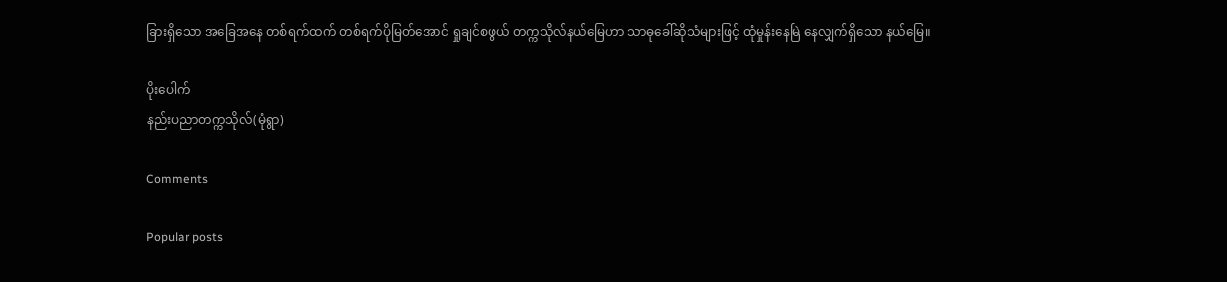ခြားရှိသော အခြေအနေ တစ်ရက်ထက် တစ်ရက်ပိုမြတ်အောင် ရှုချင်စဖွယ် တက္ကသိုလ်နယ်မြေဟာ သာဓုခေါ်ဆိုသံများဖြင့် ထုံမှုန်းနေမြဲ နေလျှက်ရှိသော နယ်မြေ။

ပိုးပေါက်
နည်းပညာတက္ကသိုလ်(မုံရွာ)

Comments

Popular posts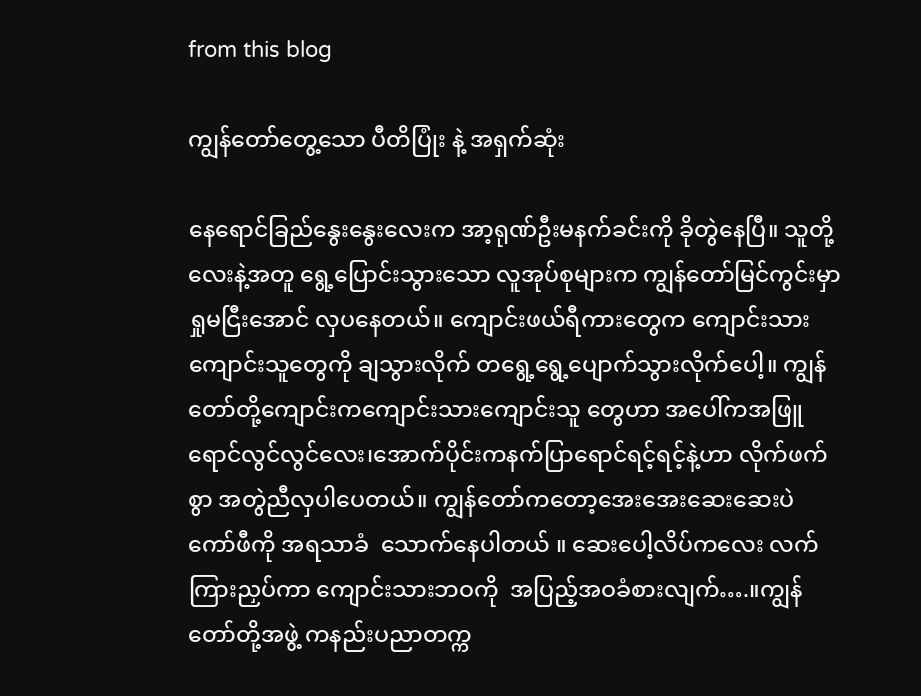from this blog

ကျွန်တော်တွေ့သော ပီတိပြုံး နဲ့ အရှက်ဆုံး

နေရောင်ခြည်နွေးနွေးလေးက အာ့ရုဏ်ဦးမနက်ခင်းကို ခိုတွဲနေပြီ။ သူတို့လေးနဲ့အတူ ရွေ့ပြောင်းသွားသော လူအုပ်စုများက ကျွန်တော်မြင်ကွင်းမှာ ရှုမငြီးအောင် လှပနေတယ်။ ကျောင်းဖယ်ရီကားတွေက ကျောင်းသားကျောင်းသူတွေကို ချသွားလိုက် တရွေ့ရွေ့ပျောက်သွားလိုက်ပေါ့။ ကျွန်တော်တို့ကျောင်းကကျောင်းသားကျောင်းသူ တွေဟာ အပေါ်ကအဖြူရောင်လွင်လွင်လေး၊အောက်ပိုင်းကနက်ပြာရောင်ရင့်ရင့်နဲ့ဟာ လိုက်ဖက်စွာ အတွဲညီလှပါပေတယ်။ ကျွန်တော်ကတော့အေးအေးဆေးဆေးပဲ ကော်ဖီကို အရသာခံ  သောက်နေပါတယ် ။ ဆေးပေါ့လိပ်ကလေး လက်ကြားညှပ်ကာ ကျောင်းသားဘဝကို  အပြည့်အဝခံစားလျက်….။ကျွန်တော်တို့အဖွဲ့ ကနည်းပညာတက္က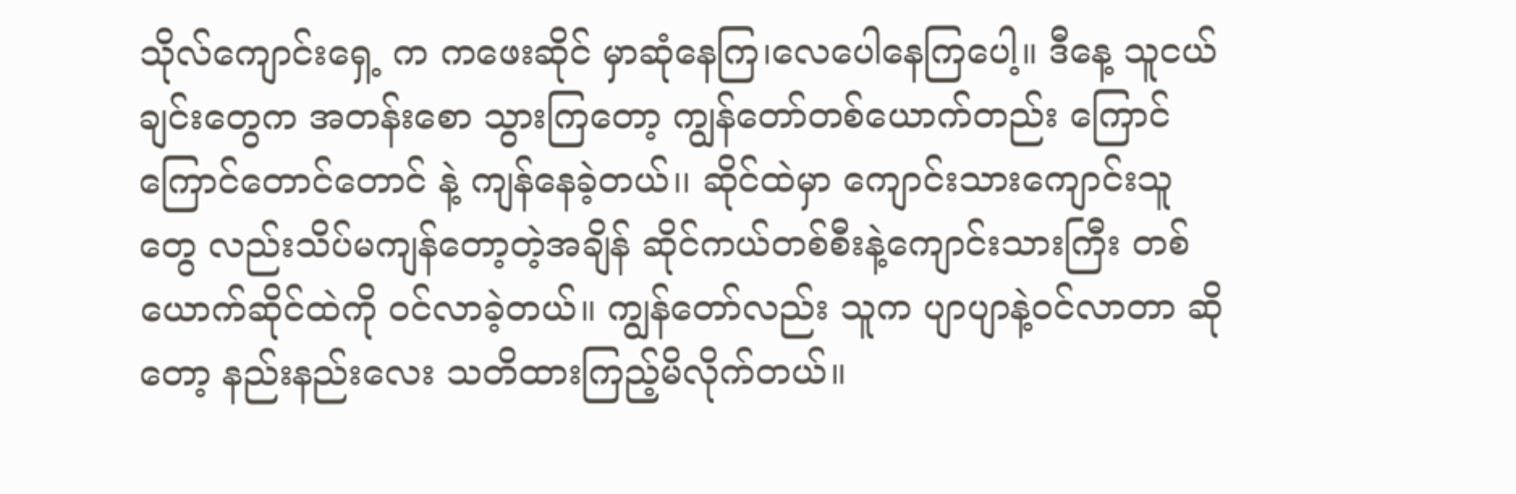သိုလ်ကျောင်းရှေ့ က ကဖေးဆိုင် မှာဆုံနေကြ၊လေပေါနေကြပေါ့။ ဒီနေ့ သူငယ်ချင်းတွေက အတန်းစော သွားကြတော့ ကျွန်တော်တစ်ယောက်တည်း ကြောင်ကြောင်တောင်တောင် နဲ့ ကျန်နေခဲ့တယ်၊၊ ဆိုင်ထဲမှာ ကျောင်းသားကျောင်းသူတွေ လည်းသိပ်မကျန်တော့တဲ့အချိန် ဆိုင်ကယ်တစ်စီးနဲ့ကျောင်းသားကြီး တစ်ယောက်ဆိုင်ထဲကို ဝင်လာခဲ့တယ်။ ကျွန်တော်လည်း သူက ပျာပျာနဲ့ဝင်လာတာ ဆိုတော့ နည်းနည်းလေး သတိထားကြည့်မိလိုက်တယ်။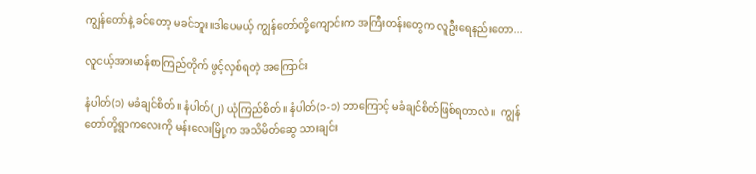ကျွန်တော်နဲ့ ခင်တော့ မခင်ဘူး။ဒါပေမယ့် ကျွန်တော်တို့ကျောင်းက အကြီးတန်းတွေက လူဦးရေနည်းတော...

လူငယ့်အားမာန်စာကြည်တိုက် ဖွင့်လှစ်ရတဲ့ အကြောင်း

နံပါတ်(၁) မခံချင်စိတ်။ နံပါတ်(၂) ယုံကြည်စိတ်။ နံပါတ်(၁-၁) ဘာကြောင့် မခံချင်စိတ်ဖြစ်ရတာလဲ။  ကျွန်တော်တို့ရွာကလေးကို မန်းလေးမြို့က အသိမိတ်ဆွေ သားချင်း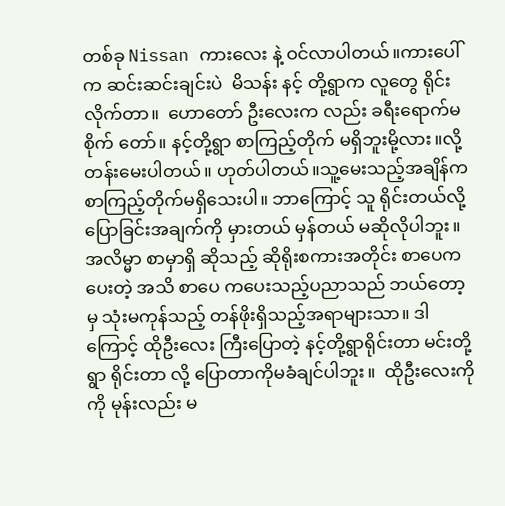တစ်ခု Nissan ကားလေး နဲ့ ဝင်လာပါတယ်။ကားပေါ်က ဆင်းဆင်းချင်းပဲ  မိသန်း နင့် တို့ရွာက လူတွေ ရိုင်းလိုက်တာ။  ဟောတော် ဦးလေးက လည်း ခရီးရောက်မစိုက် တော်။ နင့်တို့ရွာ စာကြည့်တိုက် မရှိဘူးမို့လား။လို့တန်းမေးပါတယ်။ ဟုတ်ပါတယ်။သူ့မေးသည့်အချိန်က စာကြည့်တိုက်မရှိသေးပါ။ ဘာကြောင့် သူ ရိုင်းတယ်လို့ပြောခြင်းအချက်ကို မှားတယ် မှန်တယ် မဆိုလိုပါဘူး။ အလိမ္မာ စာမှာရှိ ဆိုသည့် ဆိုရိုးစကားအတိုင်း စာပေက  ပေးတဲ့ အသိ စာပေ ကပေးသည့်ပညာသည် ဘယ်တော့ မှ သုံးမကုန်သည့် တန်ဖိုးရှိသည့်အရာများသာ။ ဒါကြောင့် ထိုဦးလေး ကြီးပြောတဲ့ နင့်တို့ရွာရိုင်းတာ မင်းတို့ရွာ ရိုင်းတာ လို့ ပြောတာကိုမခံချင်ပါဘူး။  ထိုဦးလေးကို ကို မုန်းလည်း မ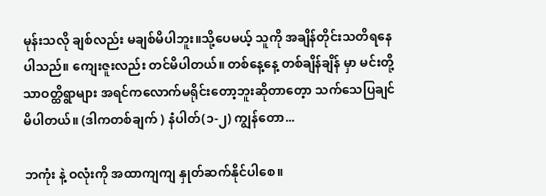မုန်းသလို ချစ်လည်း မချစ်မိပါဘူး။သို့ပေမယ့် သူကို အချိန်တိုင်းသတိရနေပါသည်။ ကျေးဇူးလည်း တင်မိပါတယ်။ တစ်နေ့နေ့ တစ်ချိန်ချိန် မှာ မင်းတို့ သာဝတ္ထိရွာများ အရင်ကလောက်မရိုင်းတော့ဘူးဆိုတာတေ့ာ သက်သေပြချင်မိပါတယ်။ (ဒါကတစ်ချက် ) နံပါတ်(၁-၂) ကျွန်တော...

ဘကုံး နဲ့ ဝလုံးကို အထာကျကျ နှုတ်ဆက်နိုင်ပါစေ။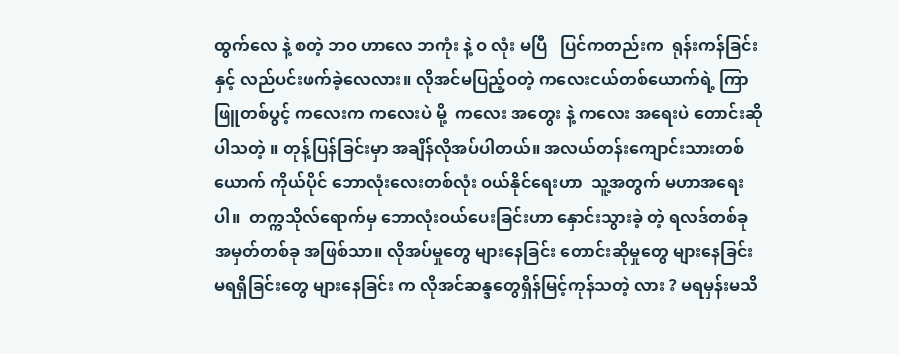ထွက်လေ နဲ့ စတဲ့ ဘဝ ဟာလေ ဘကုံး နဲ့ ဝ လုံး မပြီ   ပြင်ကတည်းက  ရုန်းကန်ခြင်း နှင့် လည်ပင်းဖက်ခဲ့လေလား။ လိုအင်မပြည့်ဝတဲ့ ကလေးငယ်တစ်ယောက်ရဲ့ ကြာဖြူတစ်ပွင့် ကလေးက ကလေးပဲ မို့  ကလေး အတွေး နဲ့ ကလေး အရေးပဲ တောင်းဆိုပါသတဲ့ ။ တုန့်ပြန်ခြင်းမှာ အချိန်လိုအပ်ပါတယ်။ အလယ်တန်းကျောင်းသားတစ်ယောက် ကိုယ်ပိုင် ဘောလုံးလေးတစ်လုံး ဝယ်နိုင်ရေးဟာ  သူ့အတွက် မဟာအရေးပါ။  တက္ကသိုလ်ရောက်မှ ဘောလုံးဝယ်ပေးခြင်းဟာ နှောင်းသွားခဲ့ တဲ့ ရလဒ်တစ်ခု အမှတ်တစ်ခု အဖြစ်သာ။ လိုအပ်မှုတွေ များနေခြင်း တောင်းဆိုမှုတွေ များနေခြင်း မရရှိခြင်းတွေ များနေခြင်း က လိုအင်ဆန္ဒတွေရှိန်မြင့်ကုန်သတဲ့ လား ? မရမှန်းမသိ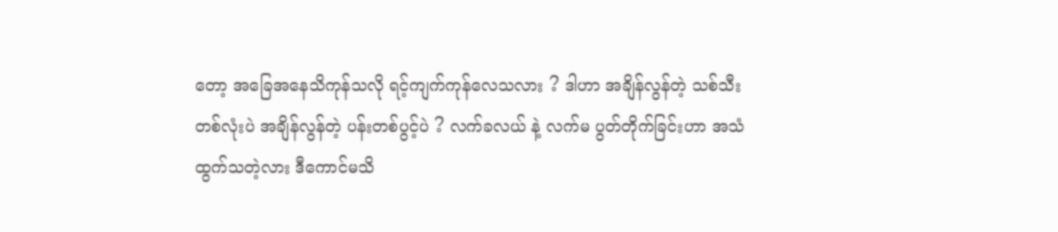တော့ အခြေအနေသိကုန်သလို ရင့်ကျက်ကုန်လေသလား ? ဒါဟာ အချိန်လွန်တဲ့ သစ်သီးတစ်လုံးပဲ အချိန်လွန်တဲ့ ပန်းတစ်ပွင့်ပဲ ? လက်ခလယ် နဲ့ လက်မ ပွတ်တိုက်ခြင်းဟာ အသံထွက်သတဲ့လား ဒီကောင်မသိ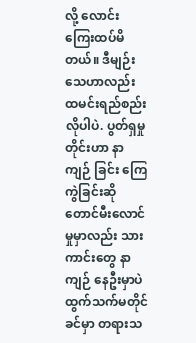လို့ လောင်းကြေးထပ်မိတယ်။ ဒီမျဉ်းသေဟာလည်း ထမင်းရည်စည်းလိုပါပဲ. ပွတ်ရှမှုတိုင်းဟာ နာကျဉ် ခြင်း ကြေကွဲခြင်းဆို တောင်မီးလောင်မှုမှာလည်း သားကာင်းတွေ နာကျဉ် နေဦးမှာပဲ ထွက်သက်မတိုင်ခင်မှာ တရားသ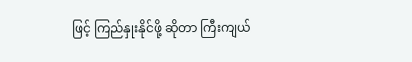ဖြင့် ကြည်နှုးနိုင်ဖို့ ဆိုတာ ကြီးကျယ်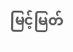မြင့်မြတ်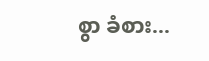စွာ ခံစား...